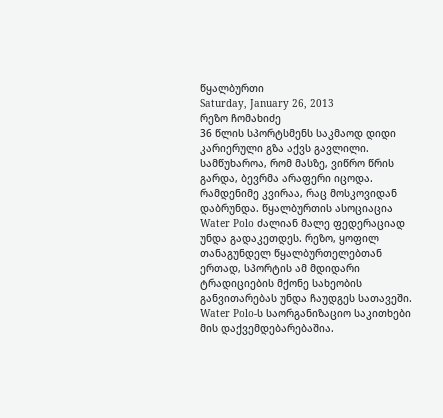წყალბურთი
Saturday, January 26, 2013
რეზო ჩომახიძე
36 წლის სპორტსმენს საკმაოდ დიდი კარიერული გზა აქვს გავლილი. სამწუხაროა, რომ მასზე, ვიწრო წრის გარდა, ბევრმა არაფერი იცოდა. რამდენიმე კვირაა, რაც მოსკოვიდან დაბრუნდა. წყალბურთის ასოციაცია Water Polo ძალიან მალე ფედერაციად უნდა გადაკეთდეს. რეზო, ყოფილ თანაგუნდელ წყალბურთელებთან ერთად, სპორტის ამ მდიდარი ტრადიციების მქონე სახეობის განვითარებას უნდა ჩაუდგეს სათავეში.
Water Polo-ს საორგანიზაციო საკითხები მის დაქვემდებარებაშია.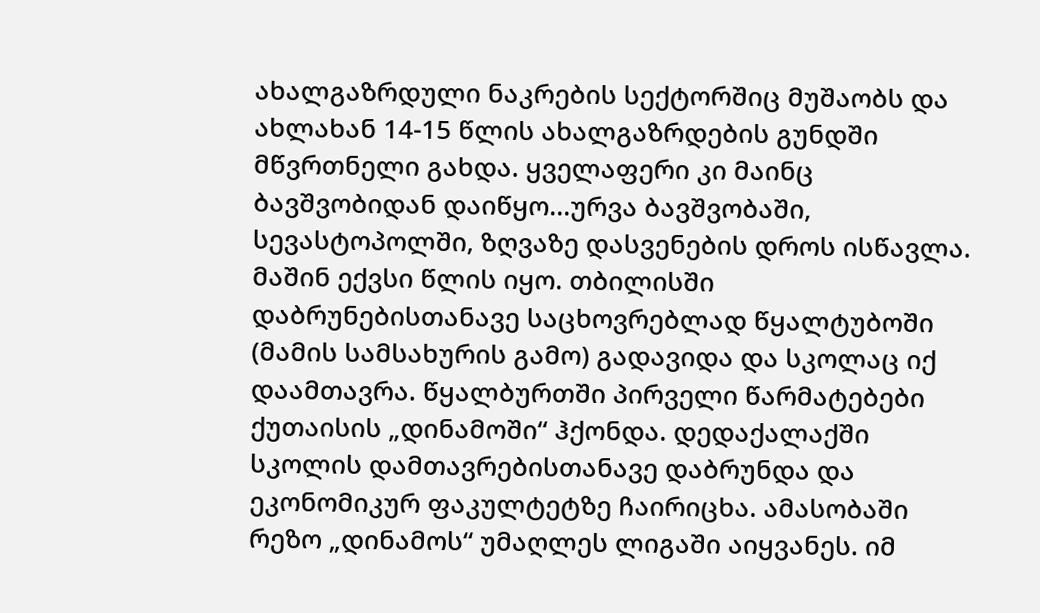ახალგაზრდული ნაკრების სექტორშიც მუშაობს და ახლახან 14-15 წლის ახალგაზრდების გუნდში მწვრთნელი გახდა. ყველაფერი კი მაინც ბავშვობიდან დაიწყო...ურვა ბავშვობაში, სევასტოპოლში, ზღვაზე დასვენების დროს ისწავლა. მაშინ ექვსი წლის იყო. თბილისში დაბრუნებისთანავე საცხოვრებლად წყალტუბოში (მამის სამსახურის გამო) გადავიდა და სკოლაც იქ დაამთავრა. წყალბურთში პირველი წარმატებები ქუთაისის „დინამოში“ ჰქონდა. დედაქალაქში სკოლის დამთავრებისთანავე დაბრუნდა და ეკონომიკურ ფაკულტეტზე ჩაირიცხა. ამასობაში რეზო „დინამოს“ უმაღლეს ლიგაში აიყვანეს. იმ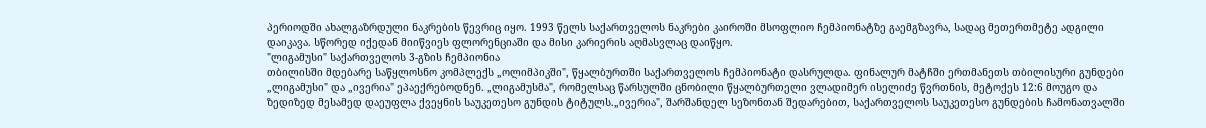პერიოდში ახალგაზრდული ნაკრების წევრიც იყო. 1993 წელს საქართველოს ნაკრები კაიროში მსოფლიო ჩემპიონატზე გაემგზავრა, სადაც მეთერთმეტე ადგილი დაიკავა. სწორედ იქედან მიიწვიეს ფლორენციაში და მისი კარიერის აღმასვლაც დაიწყო.
"ლიგამუსი" საქართველოს 3-გზის ჩემპიონია
თბილისში მდებარე საწყლოსნო კომპლექს „ოლიმპიკში", წყალბურთში საქართველოს ჩემპიონატი დასრულდა. ფინალურ მატჩში ერთმანეთს თბილისური გუნდები „ლიგამუსი" და „ივერია" ეპაექრებოდნენ. „ლიგამუსმა", რომელსაც წარსულში ცნობილი წყალბურთელი ვლადიმერ ისელიძე წვრთნის, მეტოქეს 12:6 მოუგო და ზედიზედ მესამედ დაეუფლა ქვეყნის საუკეთესო გუნდის ტიტულს.„ივერია", შარშანდელ სეზონთან შედარებით, საქართველოს საუკეთესო გუნდების ჩამონათვალში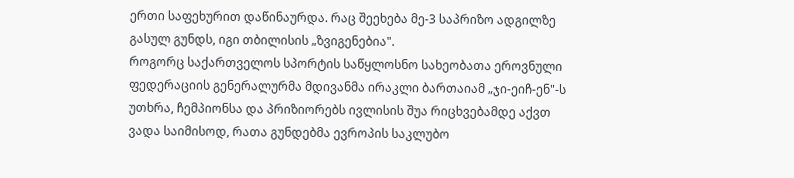ერთი საფეხურით დაწინაურდა. რაც შეეხება მე-3 საპრიზო ადგილზე გასულ გუნდს, იგი თბილისის „ზვიგენებია".
როგორც საქართველოს სპორტის საწყლოსნო სახეობათა ეროვნული ფედერაციის გენერალურმა მდივანმა ირაკლი ბართაიამ „ჯი-ეიჩ-ენ"-ს უთხრა, ჩემპიონსა და პრიზიორებს ივლისის შუა რიცხვებამდე აქვთ ვადა საიმისოდ, რათა გუნდებმა ევროპის საკლუბო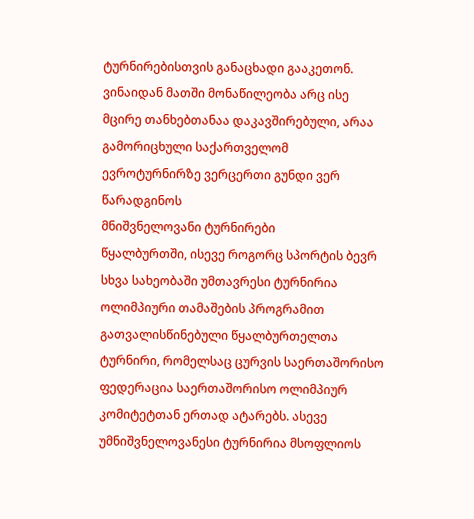ტურნირებისთვის განაცხადი გააკეთონ. ვინაიდან მათში მონაწილეობა არც ისე მცირე თანხებთანაა დაკავშირებული, არაა გამორიცხული საქართველომ ევროტურნირზე ვერცერთი გუნდი ვერ წარადგინოს
მნიშვნელოვანი ტურნირები
წყალბურთში, ისევე როგორც სპორტის ბევრ სხვა სახეობაში უმთავრესი ტურნირია ოლიმპიური თამაშების პროგრამით გათვალისწინებული წყალბურთელთა ტურნირი, რომელსაც ცურვის საერთაშორისო ფედერაცია საერთაშორისო ოლიმპიურ კომიტეტთან ერთად ატარებს. ასევე უმნიშვნელოვანესი ტურნირია მსოფლიოს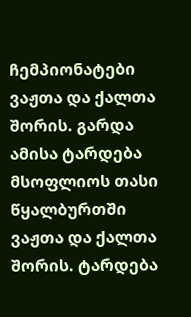ჩემპიონატები ვაჟთა და ქალთა შორის. გარდა ამისა ტარდება მსოფლიოს თასი წყალბურთში ვაჟთა და ქალთა შორის. ტარდება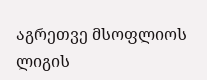აგრეთვე მსოფლიოს ლიგის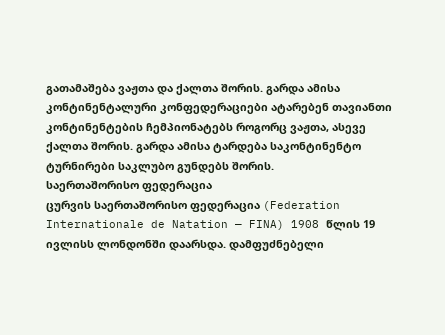გათამაშება ვაჟთა და ქალთა შორის. გარდა ამისა კონტინენტალური კონფედერაციები ატარებენ თავიანთი კონტინენტების ჩემპიონატებს როგორც ვაჟთა, ასევე ქალთა შორის. გარდა ამისა ტარდება საკონტინენტო ტურნირები საკლუბო გუნდებს შორის.
საერთაშორისო ფედერაცია
ცურვის საერთაშორისო ფედერაცია (Federation Internationale de Natation — FINA) 1908 წლის 19 ივლისს ლონდონში დაარსდა. დამფუძნებელი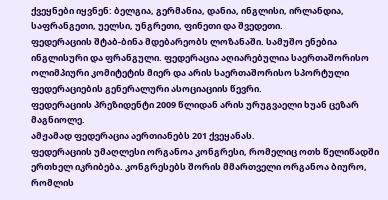ქვეყნები იყვნენ: ბელგია, გერმანია, დანია, ინგლისი, ირლანდია, საფრანგეთი, უელსი, უნგრეთი, ფინეთი და შვედეთი.
ფედერაციის შტაბ-ბინა მდებარეობს ლოზანაში. სამუშო ენებია ინგლისური და ფრანგული. ფედერაცია აღიარებულია საერთაშორისო ოლიმპიური კომიტეტის მიერ და არის საერთაშორისო სპორტული ფედერაციების გენერალური ასოციაციის წევრი.
ფედერაციის პრეზიდენტი 2009 წლიდან არის ურუგვაელი ხუან ცეზარ მაგნიოლე.
ამჟამად ფედერაცია აერთიანებს 201 ქვეყანას.
ფედერაციის უმაღლესი ორგანოა კონგრესი, რომელიც ოთხ წელიწადში ერთხელ იკრიბება. კონგრესებს შორის მმართველი ორგანოა ბიურო, რომლის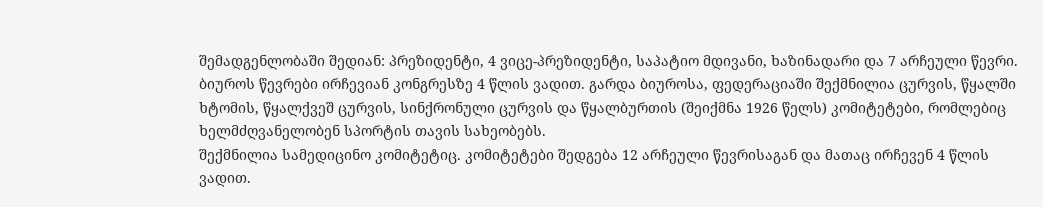შემადგენლობაში შედიან: პრეზიდენტი, 4 ვიცე-პრეზიდენტი, საპატიო მდივანი, ხაზინადარი და 7 არჩეული წევრი. ბიუროს წევრები ირჩევიან კონგრესზე 4 წლის ვადით. გარდა ბიუროსა, ფედერაციაში შექმნილია ცურვის, წყალში ხტომის, წყალქვეშ ცურვის, სინქრონული ცურვის და წყალბურთის (შეიქმნა 1926 წელს) კომიტეტები, რომლებიც ხელმძღვანელობენ სპორტის თავის სახეობებს.
შექმნილია სამედიცინო კომიტეტიც. კომიტეტები შედგება 12 არჩეული წევრისაგან და მათაც ირჩევენ 4 წლის ვადით.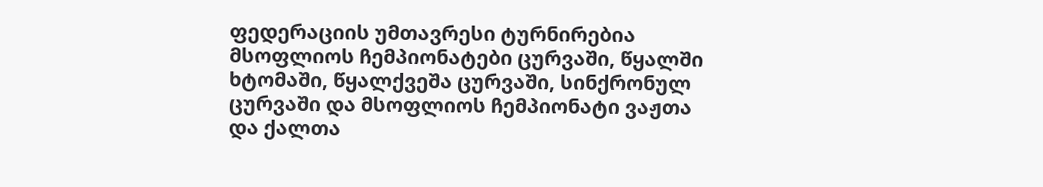ფედერაციის უმთავრესი ტურნირებია მსოფლიოს ჩემპიონატები ცურვაში, წყალში ხტომაში, წყალქვეშა ცურვაში, სინქრონულ ცურვაში და მსოფლიოს ჩემპიონატი ვაჟთა და ქალთა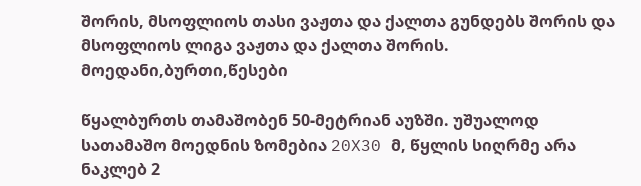შორის, მსოფლიოს თასი ვაჟთა და ქალთა გუნდებს შორის და მსოფლიოს ლიგა ვაჟთა და ქალთა შორის.
მოედანი,ბურთი,წესები

წყალბურთს თამაშობენ 50-მეტრიან აუზში. უშუალოდ სათამაშო მოედნის ზომებია 20X30 მ, წყლის სიღრმე არა ნაკლებ 2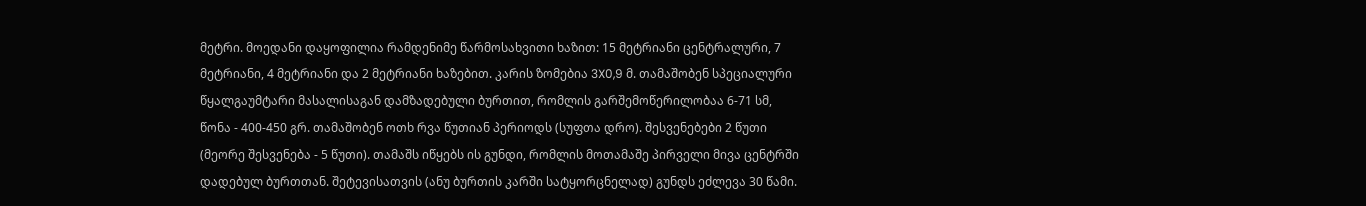მეტრი. მოედანი დაყოფილია რამდენიმე წარმოსახვითი ხაზით: 15 მეტრიანი ცენტრალური, 7 მეტრიანი, 4 მეტრიანი და 2 მეტრიანი ხაზებით. კარის ზომებია 3X0,9 მ. თამაშობენ სპეციალური წყალგაუმტარი მასალისაგან დამზადებული ბურთით, რომლის გარშემოწერილობაა 6-71 სმ, წონა - 400-450 გრ. თამაშობენ ოთხ რვა წუთიან პერიოდს (სუფთა დრო). შესვენებები 2 წუთი (მეორე შესვენება - 5 წუთი). თამაშს იწყებს ის გუნდი, რომლის მოთამაშე პირველი მივა ცენტრში დადებულ ბურთთან. შეტევისათვის (ანუ ბურთის კარში სატყორცნელად) გუნდს ეძლევა 30 წამი.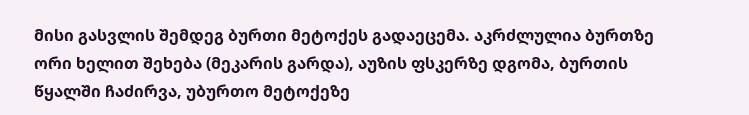მისი გასვლის შემდეგ ბურთი მეტოქეს გადაეცემა. აკრძლულია ბურთზე ორი ხელით შეხება (მეკარის გარდა), აუზის ფსკერზე დგომა, ბურთის წყალში ჩაძირვა, უბურთო მეტოქეზე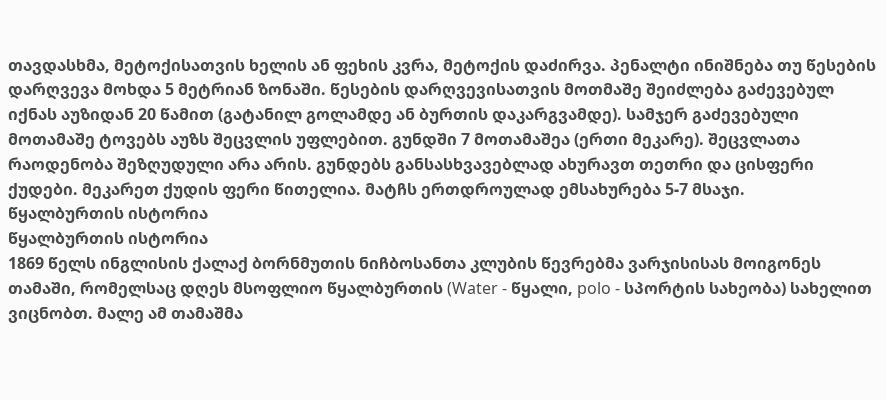თავდასხმა, მეტოქისათვის ხელის ან ფეხის კვრა, მეტოქის დაძირვა. პენალტი ინიშნება თუ წესების დარღვევა მოხდა 5 მეტრიან ზონაში. წესების დარღვევისათვის მოთმაშე შეიძლება გაძევებულ იქნას აუზიდან 20 წამით (გატანილ გოლამდე ან ბურთის დაკარგვამდე). სამჯერ გაძევებული მოთამაშე ტოვებს აუზს შეცვლის უფლებით. გუნდში 7 მოთამაშეა (ერთი მეკარე). შეცვლათა რაოდენობა შეზღუდული არა არის. გუნდებს განსასხვავებლად ახურავთ თეთრი და ცისფერი ქუდები. მეკარეთ ქუდის ფერი წითელია. მატჩს ერთდროულად ემსახურება 5-7 მსაჯი.
წყალბურთის ისტორია
წყალბურთის ისტორია
1869 წელს ინგლისის ქალაქ ბორნმუთის ნიჩბოსანთა კლუბის წევრებმა ვარჯისისას მოიგონეს თამაში, რომელსაც დღეს მსოფლიო წყალბურთის (Water - წყალი, polo - სპორტის სახეობა) სახელით ვიცნობთ. მალე ამ თამაშმა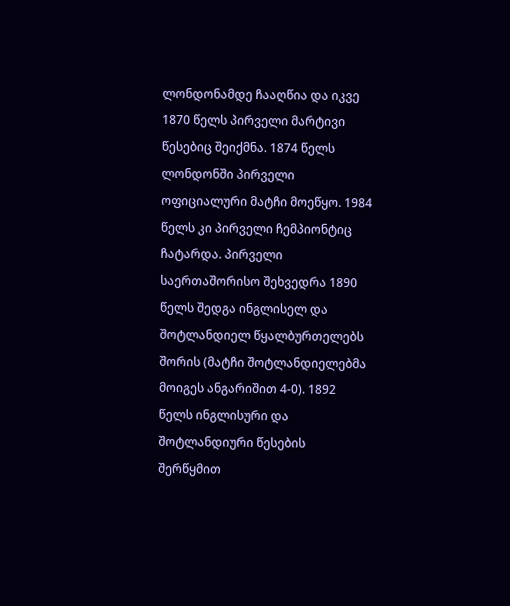ლონდონამდე ჩააღწია და იკვე 1870 წელს პირველი მარტივი წესებიც შეიქმნა. 1874 წელს ლონდონში პირველი ოფიციალური მატჩი მოეწყო. 1984 წელს კი პირველი ჩემპიონტიც ჩატარდა. პირველი საერთაშორისო შეხვედრა 1890 წელს შედგა ინგლისელ და შოტლანდიელ წყალბურთელებს შორის (მატჩი შოტლანდიელებმა მოიგეს ანგარიშით 4-0). 1892 წელს ინგლისური და შოტლანდიური წესების შერწყმით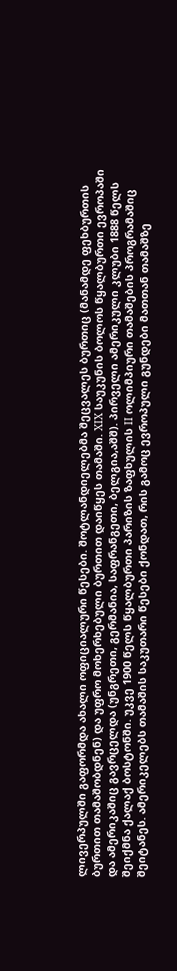ლივერპულში გაფორმდა ახალი ოფიციალური წესები. შოტლანდიელებმა შეცვალეს ბურთიც (მანამდე ფეხბურთის ბურთით თამაშობდნენ) და უფრო მოხერხებული ბურთით დაიწყეს თამაში. XIX საუკუნის ბოლოს წყალბურთი ევროპაში და ამერიკაშიც გავრცელდა (უნგრეთი, გერმანია, საფრანგეთი, ბელგია,აშშ). პირველი ამერიკული კლუბი 1888 წელს შეიქმნა ქალაქ ბოსტონში. უკვე 1900 წელს წყალბურთი პარიზის ზაფხულის II ოლიმპიური თამაშების პროგრამაშიც შეიტანეს. ამერიკელებს თამაშის საკუთარი წესები ქონდათ, რის გამოც ევროპული გუნდები მათთან თამაშზე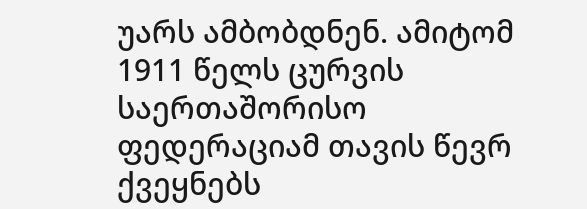უარს ამბობდნენ. ამიტომ 1911 წელს ცურვის საერთაშორისო ფედერაციამ თავის წევრ ქვეყნებს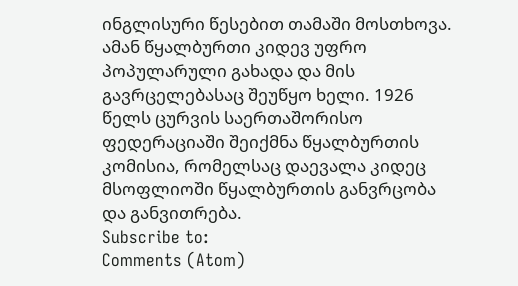ინგლისური წესებით თამაში მოსთხოვა. ამან წყალბურთი კიდევ უფრო პოპულარული გახადა და მის გავრცელებასაც შეუწყო ხელი. 1926 წელს ცურვის საერთაშორისო ფედერაციაში შეიქმნა წყალბურთის კომისია, რომელსაც დაევალა კიდეც მსოფლიოში წყალბურთის განვრცობა და განვითრება.
Subscribe to:
Comments (Atom)